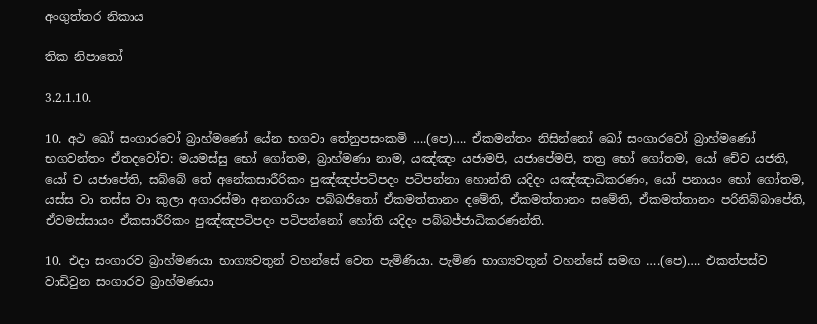අංගුත්තර නිකාය

තික නිපාතෝ

3.2.1.10.

10. අථ ඛෝ සංගාරවෝ බ්‍රාහ්මණෝ යේන භගවා තේනුපසංකමි ….(පෙ)…. ඒකමන්තං නිසින්නෝ ඛෝ සංගාරවෝ බ්‍රාහ්මණෝ භගවන්තං ඒතදවෝච: මයමස්සු භෝ ගෝතම, බ්‍රාහ්මණා නාම, යඤ්ඤං යජාමපි, යජාපේමපි, තත්‍ර භෝ ගෝතම, යෝ චේව යජති, යෝ ච යජාපේති, සබ්බේ තේ අනේකසාරීරිකං පුඤ්ඤප්පටිපදං පටිපන්නා හොන්ති යදිදං යඤ්ඤාධිකරණං, යෝ පනායං භෝ ගෝතම, යස්ස වා තස්ස වා කුලා අගාරස්මා අනගාරියං පබ්බජිතෝ ඒකමත්තානං දමේති, ඒකමත්තානං සමේති, ඒකමත්තානං පරිනිබ්බාපේති, ඒවමස්සායං ඒකසාරීරිකං පුඤ්ඤපටිපදං පටිපන්නෝ හෝති යදිදං පබ්බජ්ජාධිකරණන්ති.

10. එදා සංගාරව බ්‍රාහ්මණයා භාග්‍යවතුන් වහන්සේ වෙත පැමිණියා. පැමිණ භාග්‍යවතුන් වහන්සේ සමඟ ….(පෙ)…. එකත්පස්ව වාඩිවුන සංගාරව බ්‍රාහ්මණයා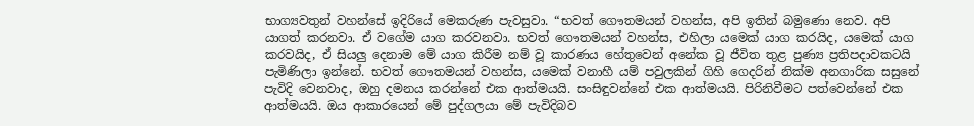භාග්‍යවතුන් වහන්සේ ඉදිරියේ මෙකරුණ පැවසුවා. “භවත් ගෞතමයන් වහන්ස, අපි ඉතින් බමුණො නෙව. අපි යාගත් කරනවා. ඒ වගේම යාග කරවනවා. භවත් ගෞතමයන් වහන්ස, එහිලා යමෙක් යාග කරයිද, යමෙක් යාග කරවයිද, ඒ සියලු දෙනාම මේ යාග කිරීම නම් වූ කාරණය හේතුවෙන් අනේක වූ ජීවිත තුළ පුණ්‍ය ප්‍රතිපදාවකටයි පැමිණිලා ඉන්නේ. භවත් ගෞතමයන් වහන්ස, යමෙක් වනාහී යම් පවුලකින් ගිහි ගෙදරින් නික්ම අනගාරික සසුනේ පැවිදි වෙනවාද, ඔහු දමනය කරන්නේ එක ආත්මයයි. සංසිඳුවන්නේ එක ආත්මයයි. පිරිනිවීමට පත්වෙන්නේ එක ආත්මයයි. ඔය ආකාරයෙන් මේ පුද්ගලයා මේ පැවිදිබව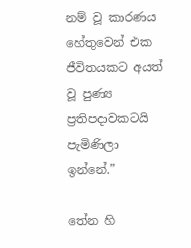නම් වූ කාරණය හේතුවෙන් එක ජීවිතයකට අයත් වූ පුණ්‍ය ප්‍රතිපදාවකටයි පැමිණිලා ඉන්නේ.”

තේන හි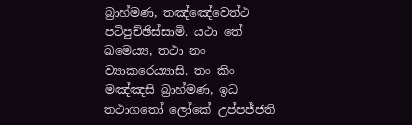බ්‍රාහ්මණ, තඤ්ඤේවෙත්ථ පටිපුච්ඡිස්සාමි. යථා තේ ඛමෙය්‍ය, තථා නං ව්‍යාකරෙය්‍යාසි. තං කිං මඤ්ඤසි බ්‍රාහ්මණ, ඉධ තථාගතෝ ලෝකේ උප්පජ්ජති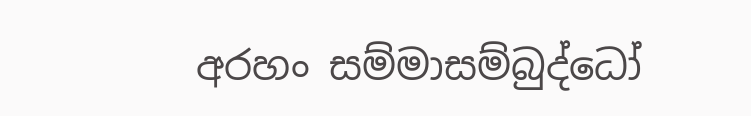අරහං සම්මාසම්බුද්ධෝ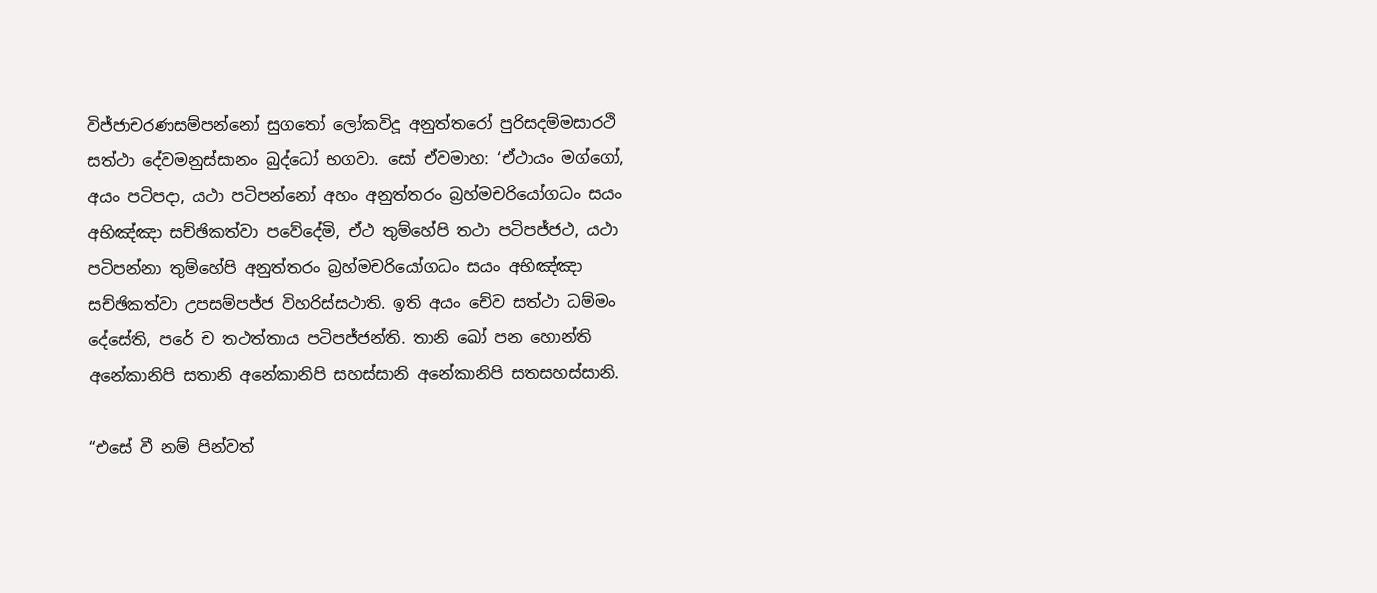විජ්ජාචරණසම්පන්නෝ සුගතෝ ලෝකවිදූ අනුත්තරෝ පුරිසදම්මසාරථි සත්ථා දේවමනුස්සානං බුද්ධෝ භගවා. සෝ ඒවමාහ: ‘ඒථායං මග්ගෝ, අයං පටිපදා, යථා පටිපන්නෝ අහං අනුත්තරං බ්‍රහ්මචරියෝගධං සයං අභිඤ්ඤා සච්ඡිකත්වා පවේදේමි, ඒථ තුම්හේපි තථා පටිපජ්ජථ, යථා පටිපන්නා තුම්හේපි අනුත්තරං බ්‍රහ්මචරියෝගධං සයං අභිඤ්ඤා සච්ඡිකත්වා උපසම්පජ්ජ විහරිස්සථාති. ඉති අයං චේව සත්ථා ධම්මං දේසේති, පරේ ච තථත්තාය පටිපජ්ජන්ති. තානි ඛෝ පන හොන්ති අනේකානිපි සතානි අනේකානිපි සහස්සානි අනේකානිපි සතසහස්සානි.

“එසේ වී නම් පින්වත්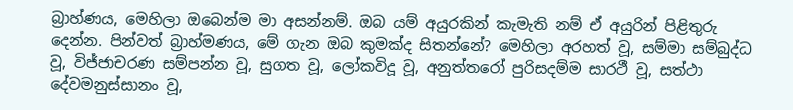බ්‍රාහ්ණය, මෙහිලා ඔබෙන්ම මා අසන්නම්. ඔබ යම් අයුරකින් කැමැති නම් ඒ අයුරින් පිළිතුරු දෙන්න. පින්වත් බ්‍රාහ්මණය, මේ ගැන ඔබ කුමක්ද සිතන්නේ? මෙහිලා අරහත් වූ, සම්මා සම්බුද්ධ වූ, විජ්ජාචරණ සම්පන්න වූ, සුගත වූ, ලෝකවිදූ වූ, අනුත්තරෝ පුරිසදම්ම සාරථී වූ, සත්ථා දේවමනුස්සානං වූ,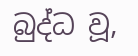බුද්ධ වූ,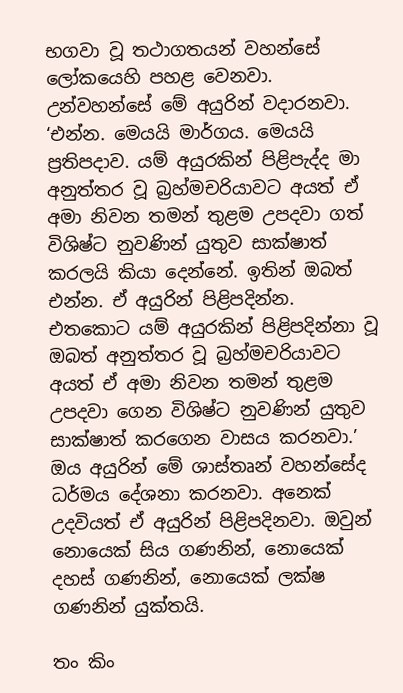භගවා වූ තථාගතයන් වහන්සේ ලෝකයෙහි පහළ වෙනවා. උන්වහන්සේ මේ අයුරින් වදාරනවා. ‘එන්න. මෙයයි මාර්ගය. මෙයයි ප්‍රතිපදාව. යම් අයුරකින් පිළිපැද්ද මා අනුත්තර වූ බ්‍රහ්මචරියාවට අයත් ඒ අමා නිවන තමන් තුළම උපදවා ගත් විශිෂ්ට නුවණින් යුතුව සාක්ෂාත් කරලයි කියා දෙන්නේ. ඉතින් ඔබත් එන්න. ඒ අයුරින් පිළිපදින්න. එතකොට යම් අයුරකින් පිළිපදින්නා වූ ඔබත් අනුත්තර වූ බ්‍රහ්මචරියාවට අයත් ඒ අමා නිවන තමන් තුළම උපදවා ගෙන විශිෂ්ට නුවණින් යුතුව සාක්ෂාත් කරගෙන වාසය කරනවා.’ ඔය අයුරින් මේ ශාස්තෘන් වහන්සේද ධර්මය දේශනා කරනවා. අනෙක් උදවියත් ඒ අයුරින් පිළිපදිනවා. ඔවුන් නොයෙක් සිය ගණනින්, නොයෙක් දහස් ගණනින්, නොයෙක් ලක්ෂ ගණනින් යුක්තයි.

තං කිං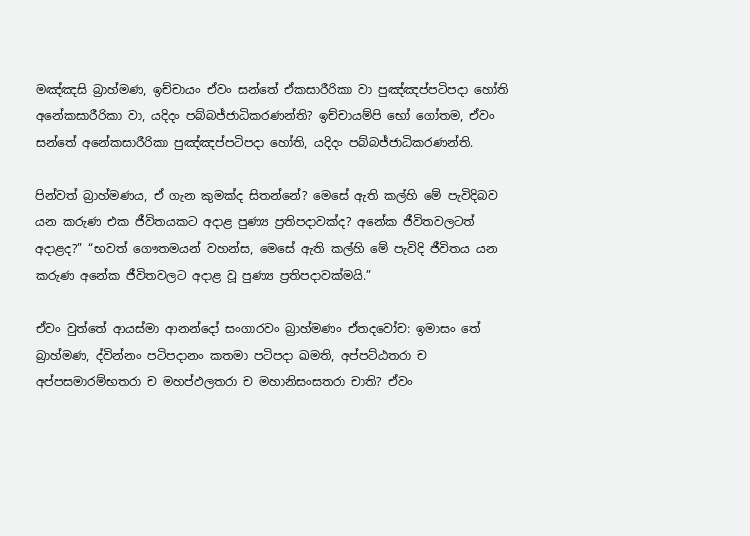මඤ්ඤසි බ්‍රාහ්මණ, ඉච්චායං ඒවං සන්තේ ඒකසාරීරිකා වා පුඤ්ඤප්පටිපදා හෝති අනේකසාරීරිකා වා, යදිදං පබ්බජ්ජාධිකරණන්ති? ඉච්චායම්පි භෝ ගෝතම, ඒවං සන්තේ අනේකසාරීරිකා පුඤ්ඤප්පටිපදා හෝති, යදිදං පබ්බජ්ජාධිකරණන්ති.

පින්වත් බ්‍රාහ්මණය, ඒ ගැන කුමක්ද සිතන්නේ? මෙසේ ඇති කල්හි මේ පැවිදිබව යන කරුණ එක ජීවිතයකට අදාළ පුණ්‍ය ප්‍රතිපදාවක්ද? අනේක ජීවිතවලටත් අදාළද?” “භවත් ගෞතමයන් වහන්ස, මෙසේ ඇති කල්හි මේ පැවිදි ජීවිතය යන කරුණ අනේක ජීවිතවලට අදාළ වූ පුණ්‍ය ප්‍රතිපදාවක්මයි.”

ඒවං වුත්තේ ආයස්මා ආනන්දෝ සංගාරවං බ්‍රාහ්මණං ඒතදවෝච: ඉමාසං තේ බ්‍රාහ්මණ, ද්වින්නං පටිපදානං කතමා පටිපදා ඛමති, අප්පට්ඨතරා ච අප්පසමාරම්භතරා ච මහප්ඵලතරා ච මහානිසංසතරා චාති? ඒවං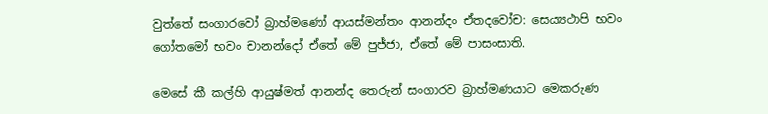වුත්තේ සංගාරවෝ බ්‍රාහ්මණෝ ආයස්මන්තං ආනන්දං ඒතදවෝච: සෙය්‍යථාපි භවං ගෝතමෝ භවං චානන්දෝ ඒතේ මේ පුජ්ජා, ඒතේ මේ පාසංසාති.

මෙසේ කී කල්හි ආයුෂ්මත් ආනන්ද තෙරුන් සංගාරව බ්‍රාහ්මණයාට මෙකරුණ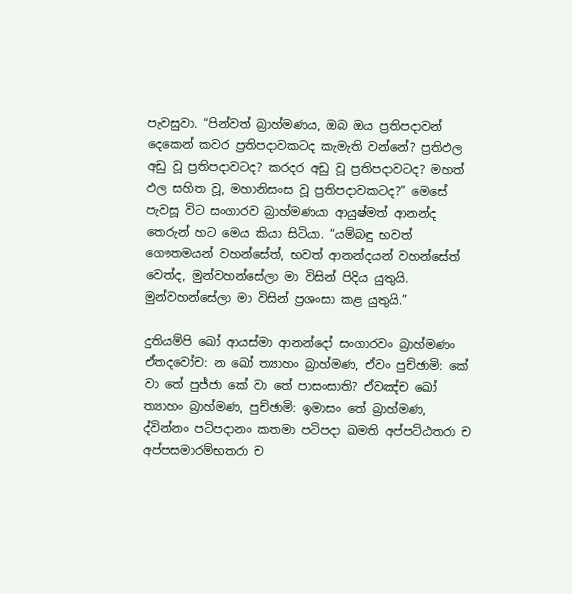පැවසුවා. “පින්වත් බ්‍රාහ්මණය, ඔබ ඔය ප්‍රතිපදාවන් දෙකෙන් කවර ප්‍රතිපදාවකටද කැමැති වන්නේ? ප්‍රතිඵල අඩු වූ ප්‍රතිපදාවටද? කරදර අඩු වූ ප්‍රතිපදාවටද? මහත් ඵල සහිත වූ, මහානිසංස වූ ප්‍රතිපදාවකටද?” මෙසේ පැවසූ විට සංගාරව බ්‍රාහ්මණයා ආයුෂ්මත් ආනන්ද තෙරුන් හට මෙය කියා සිටියා. “යම්බඳු භවත් ගෞතමයන් වහන්සේත්, භවත් ආනන්දයන් වහන්සේත් වෙත්ද, මුන්වහන්සේලා මා විසින් පිදිය යුතුයි. මුන්වහන්සේලා මා විසින් ප්‍රශංසා කළ යුතුයි.”

දුතියම්පි ඛෝ ආයස්මා ආනන්දෝ සංගාරවං බ්‍රාහ්මණං ඒතදවෝච: න ඛෝ ත්‍යාහං බ්‍රාහ්මණ, ඒවං පුච්ඡාමි: කේ වා තේ පුජ්ජා කේ වා තේ පාසංසාති? ඒවඤ්ච ඛෝ ත්‍යාහං බ්‍රාහ්මණ, පුච්ඡාමි: ඉමාසං තේ බ්‍රාහ්මණ, ද්වින්නං පටිපදානං කතමා පටිපදා ඛමති අප්පට්ඨතරා ච අප්පසමාරම්භතරා ච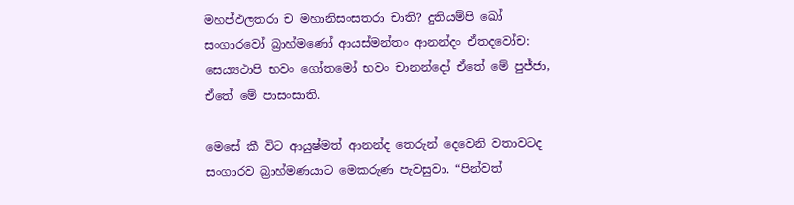මහප්ඵලතරා ච මහානිසංසතරා චාති? දුතියම්පි ඛෝ සංගාරවෝ බ්‍රාහ්මණෝ ආයස්මන්තං ආනන්දං ඒතදවෝච: සෙය්‍යථාපි භවං ගෝතමෝ භවං චානන්දෝ ඒතේ මේ පුජ්ජා, ඒතේ මේ පාසංසාති.

මෙසේ කී විට ආයුෂ්මත් ආනන්ද තෙරුන් දෙවෙනි වතාවටද සංගාරව බ්‍රාහ්මණයාට මෙකරුණ පැවසුවා. “පින්වත්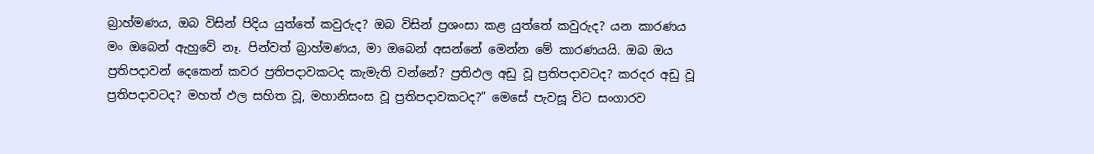බ්‍රාහ්මණය, ඔබ විසින් පිදිය යුත්තේ කවුරුද? ඔබ විසින් ප්‍රශංසා කළ යුත්තේ කවුරුද? යන කාරණය මං ඔබෙන් ඇහුවේ නෑ. පින්වත් බ්‍රාහ්මණය, මා ඔබෙන් අසන්නේ මෙන්න මේ කාරණයයි. ඔබ ඔය ප්‍රතිපදාවන් දෙකෙන් කවර ප්‍රතිපදාවකටද කැමැති වන්නේ? ප්‍රතිඵල අඩු වූ ප්‍රතිපදාවටද? කරදර අඩු වූ ප්‍රතිපදාවටද? මහත් ඵල සහිත වූ, මහානිසංස වූ ප්‍රතිපදාවකටද?” මෙසේ පැවසූ විට සංගාරව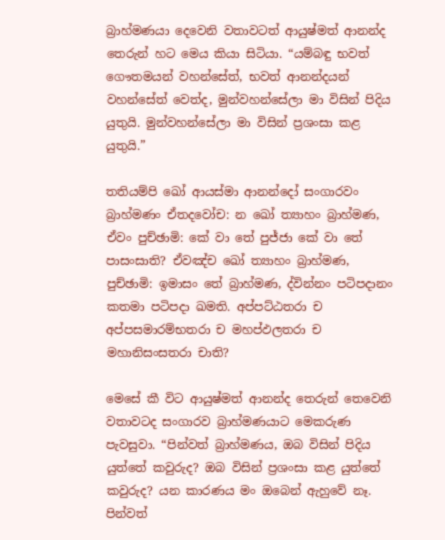බ්‍රාහ්මණයා දෙවෙනි වතාවටත් ආයුෂ්මත් ආනන්ද තෙරුන් හට මෙය කියා සිටියා. “යම්බඳු භවත් ගෞතමයන් වහන්සේත්, භවත් ආනන්දයන් වහන්සේත් වෙත්ද, මුන්වහන්සේලා මා විසින් පිදිය යුතුයි. මුන්වහන්සේලා මා විසින් ප්‍රශංසා කළ යුතුයි.”

තතියම්පි ඛෝ ආයස්මා ආනන්දෝ සංගාරවං බ්‍රාහ්මණං ඒතදවෝච: න ඛෝ ත්‍යාහං බ්‍රාහ්මණ, ඒවං පුච්ඡාමි: කේ වා තේ පුජ්ජා කේ වා තේ පාසංසාති? ඒවඤ්ච ඛෝ ත්‍යාහං බ්‍රාහ්මණ, පුච්ඡාමි: ඉමාසං තේ බ්‍රාහ්මණ, ද්වින්නං පටිපදානං කතමා පටිපදා ඛමති. අප්පට්ඨතරා ච අප්පසමාරම්භතරා ච මහප්ඵලතරා ච මහානිසංසතරා චාති?

මෙසේ කී විට ආයුෂ්මත් ආනන්ද තෙරුන් තෙවෙනි වතාවටද සංගාරව බ්‍රාහ්මණයාට මෙකරුණ පැවසුවා. “පින්වත් බ්‍රාහ්මණය, ඔබ විසින් පිදිය යුත්තේ කවුරුද? ඔබ විසින් ප්‍රශංසා කළ යුත්තේ කවුරුද? යන කාරණය මං ඔබෙන් ඇහුවේ නෑ. පින්වත්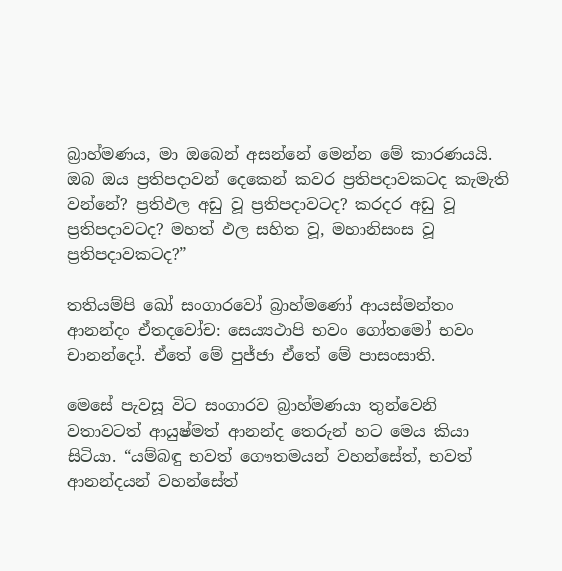බ්‍රාහ්මණය, මා ඔබෙන් අසන්නේ මෙන්න මේ කාරණයයි. ඔබ ඔය ප්‍රතිපදාවන් දෙකෙන් කවර ප්‍රතිපදාවකටද කැමැති වන්නේ? ප්‍රතිඵල අඩු වූ ප්‍රතිපදාවටද? කරදර අඩු වූ ප්‍රතිපදාවටද? මහත් ඵල සහිත වූ, මහානිසංස වූ ප්‍රතිපදාවකටද?”

තතියම්පි ඛෝ සංගාරවෝ බ්‍රාහ්මණෝ ආයස්මන්තං ආනන්දං ඒතදවෝච: සෙය්‍යථාපි භවං ගෝතමෝ භවං චානන්දෝ. ඒතේ මේ පුජ්ජා ඒතේ මේ පාසංසාති.

මෙසේ පැවසූ විට සංගාරව බ්‍රාහ්මණයා තුන්වෙනි වතාවටත් ආයුෂ්මත් ආනන්ද තෙරුන් හට මෙය කියා සිටියා. “යම්බඳු භවත් ගෞතමයන් වහන්සේත්, භවත් ආනන්දයන් වහන්සේත්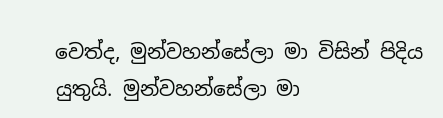වෙත්ද, මුන්වහන්සේලා මා විසින් පිදිය යුතුයි. මුන්වහන්සේලා මා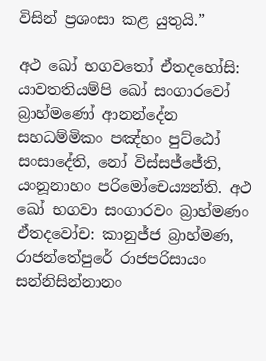විසින් ප්‍රශංසා කළ යුතුයි.”

අථ ඛෝ භගවතෝ ඒතදහෝසි: යාවතතියම්පි ඛෝ සංගාරවෝ බ්‍රාහ්මණෝ ආනන්දේන සහධම්මිකං පඤ්හං පුට්ඨෝ සංසාදේති, නෝ විස්සජ්ජේති, යංනූනාහං පරිමෝචෙය්‍යන්ති. අථ ඛෝ භගවා සංගාරවං බ්‍රාහ්මණං ඒතදවෝච: කානුජ්ජ බ්‍රාහ්මණ, රාජන්තේපුරේ රාජපරිසායං සන්නිසින්නානං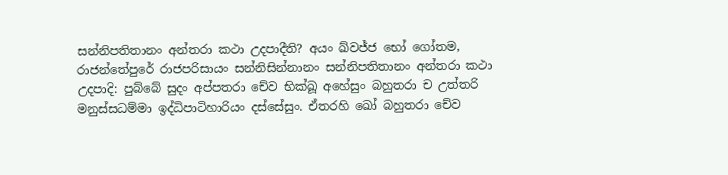සන්නිපතිතානං අන්තරා කථා උදපාදීති? අයං ඛ්වජ්ජ භෝ ගෝතම, රාජන්තේපුරේ රාජපරිසායං සන්නිසින්නානං සන්නිපතිතානං අන්තරා කථා උදපාදි: පුබ්බේ සුදං අප්පතරා චේව භික්ඛූ අහේසුං බහුතරා ච උත්තරි මනුස්සධම්මා ඉද්ධිපාටිහාරියං දස්සේසුං. ඒතරහි ඛෝ බහුතරා චේව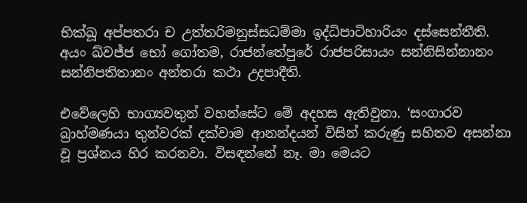භික්ඛූ අප්පතරා ච උත්තරිමනුස්සධම්මා ඉද්ධිපාටිහාරියං දස්සෙන්තීති. අයං ඛ්වජ්ජ භෝ ගෝතම, රාජන්තේපුරේ රාජපරිසායං සන්නිසින්නානං සන්නිපතිතානං අන්තරා කථා උදපාදීති.

එවේලෙහි භාග්‍යවතුන් වහන්සේට මේ අදහස ඇතිවුනා. ‘සංගාරව බ්‍රාහ්මණයා තුන්වරක් දක්වාම ආනන්දයන් විසින් කරුණු සහිතව අසන්නා වූ ප්‍රශ්නය හිර කරනවා. විසඳන්නේ නෑ. මා මෙයට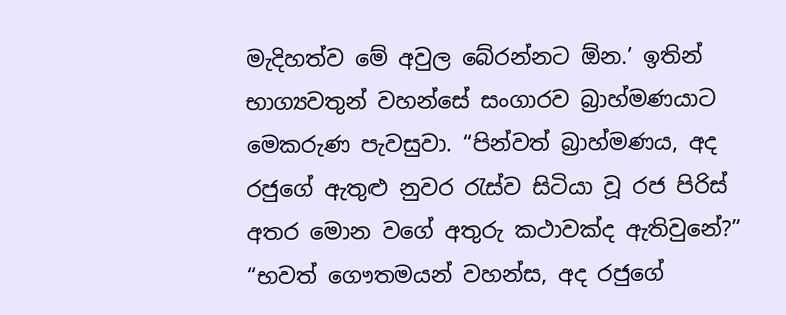මැදිහත්ව මේ අවුල බේරන්නට ඕන.’ ඉතින් භාග්‍යවතුන් වහන්සේ සංගාරව බ්‍රාහ්මණයාට මෙකරුණ පැවසුවා. “පින්වත් බ්‍රාහ්මණය, අද රජුගේ ඇතුළු නුවර රැස්ව සිටියා වූ රජ පිරිස් අතර මොන වගේ අතුරු කථාවක්ද ඇතිවුනේ?” “භවත් ගෞතමයන් වහන්ස, අද රජුගේ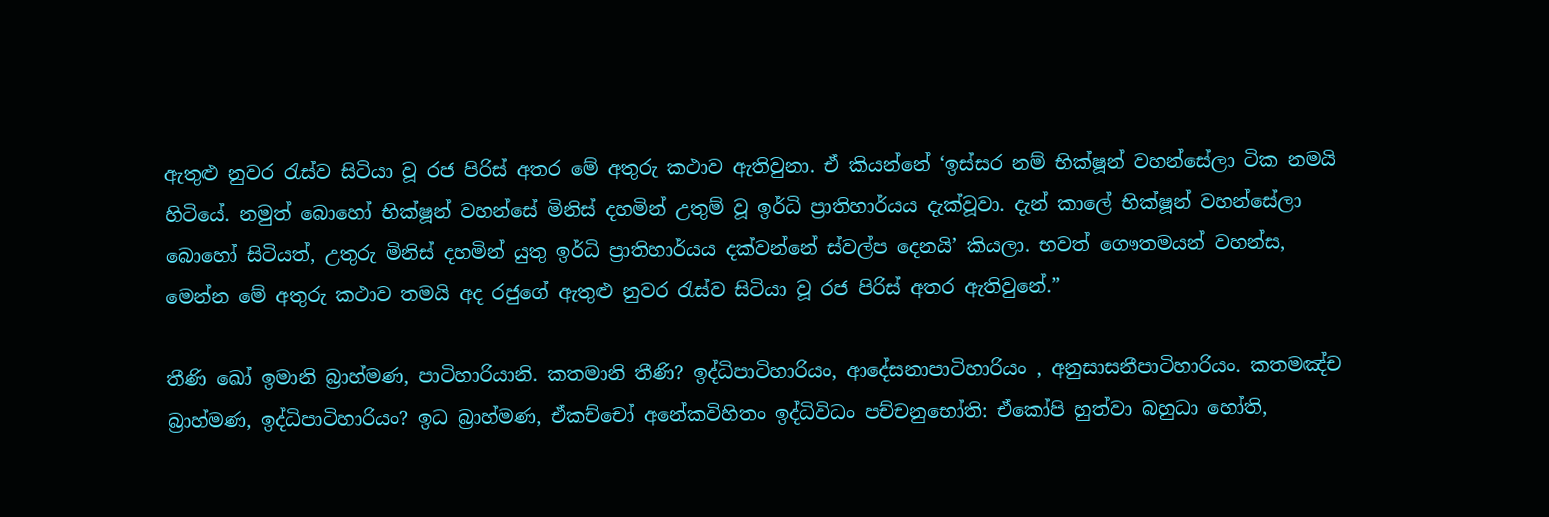ඇතුළු නුවර රැස්ව සිටියා වූ රජ පිරිස් අතර මේ අතුරු කථාව ඇතිවුනා. ඒ කියන්නේ ‘ඉස්සර නම් භික්ෂූන් වහන්සේලා ටික නමයි හිටියේ. නමුත් බොහෝ භික්ෂූන් වහන්සේ මිනිස් දහමින් උතුම් වූ ඉර්ධි ප්‍රාතිහාර්යය දැක්වූවා. දැන් කාලේ භික්ෂූන් වහන්සේලා බොහෝ සිටියත්, උතුරු මිනිස් දහමින් යුතු ඉර්ධි ප්‍රාතිහාර්යය දක්වන්නේ ස්වල්ප දෙනයි’ කියලා. භවත් ගෞතමයන් වහන්ස, මෙන්න මේ අතුරු කථාව තමයි අද රජුගේ ඇතුළු නුවර රැස්ව සිටියා වූ රජ පිරිස් අතර ඇතිවුනේ.”

තීණි ඛෝ ඉමානි බ්‍රාහ්මණ, පාටිහාරියානි. කතමානි තීණි? ඉද්ධිපාටිහාරියං, ආදේසනාපාටිහාරියං , අනුසාසනීපාටිහාරියං. කතමඤ්ච බ්‍රාහ්මණ, ඉද්ධිපාටිහාරියං? ඉධ බ්‍රාහ්මණ, ඒකච්චෝ අනේකවිහිතං ඉද්ධිවිධං පච්චනුභෝති: ඒකෝපි හුත්වා බහුධා හෝති,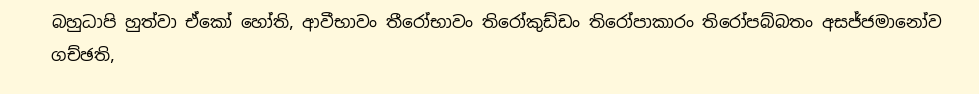බහුධාපි හුත්වා ඒකෝ හෝති, ආවීභාවං තීරෝභාවං තිරෝකුඩ්ඩං තිරෝපාකාරං තිරෝපබ්බතං අසජ්ජමානෝව ගච්ඡති,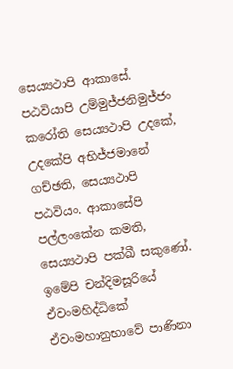සෙය්‍යථාපි ආකාසේ. පඨවියාපි උම්මුජ්ජනිමුජ්ජං කරෝති සෙය්‍යථාපි උදකේ, උදකේපි අභිජ්ජමානේ ගච්ඡති, සෙය්‍යථාපි පඨවියං. ආකාසේපි පල්ලංකේන කමති, සෙය්‍යථාපි පක්ඛී සකුණෝ. ඉමේපි චන්දිමසූරියේ ඒවංමහිද්ධිකේ ඒවංමහානුභාවේ පාණිනා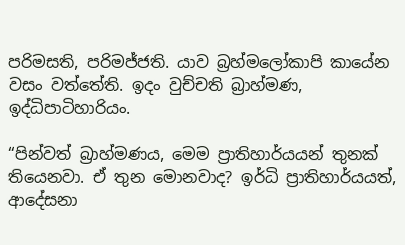පරිමසති, පරිමජ්ජති. යාව බ්‍රහ්මලෝකාපි කායේන වසං වත්තේති. ඉදං වුච්චති බ්‍රාහ්මණ, ඉද්ධිපාටිහාරියං.

“පින්වත් බ්‍රාහ්මණය, මෙම ප්‍රාතිහාර්යයන් තුනක් තියෙනවා. ඒ තුන මොනවාද? ඉර්ධි ප්‍රාතිහාර්යයත්, ආදේසනා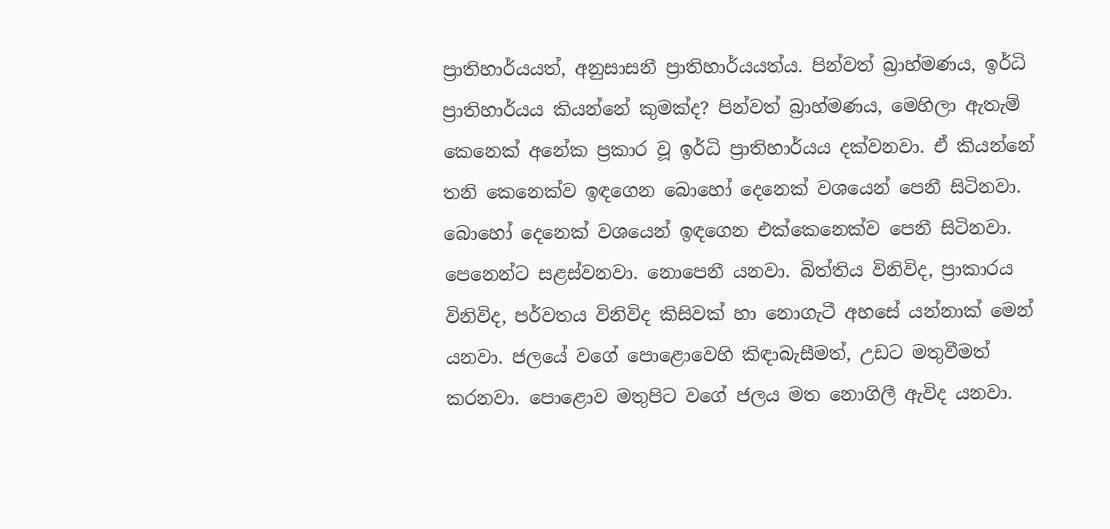ප්‍රාතිහාර්යයත්, අනුසාසනී ප්‍රාතිහාර්යයත්ය. පින්වත් බ්‍රාහ්මණය, ඉර්ධි ප්‍රාතිහාර්යය කියන්නේ කුමක්ද? පින්වත් බ්‍රාහ්මණය, මෙහිලා ඇතැම් කෙනෙක් අනේක ප්‍රකාර වූ ඉර්ධි ප්‍රාතිහාර්යය දක්වනවා. ඒ කියන්නේ තනි කෙනෙක්ව ඉඳගෙන බොහෝ දෙනෙක් වශයෙන් පෙනී සිටිනවා. බොහෝ දෙනෙක් වශයෙන් ඉඳගෙන එක්කෙනෙක්ව පෙනී සිටිනවා. පෙනෙන්ට සළස්වනවා. නොපෙනී යනවා. බිත්තිය විනිවිද, ප්‍රාකාරය විනිවිද, පර්වතය විනිවිද කිසිවක් හා නොගැටී අහසේ යන්නාක් මෙන් යනවා. ජලයේ වගේ පොළොවෙහි කිඳාබැසීමත්, උඩට මතුවීමත් කරනවා. පොළොව මතුපිට වගේ ජලය මත නොගිලී ඇවිද යනවා.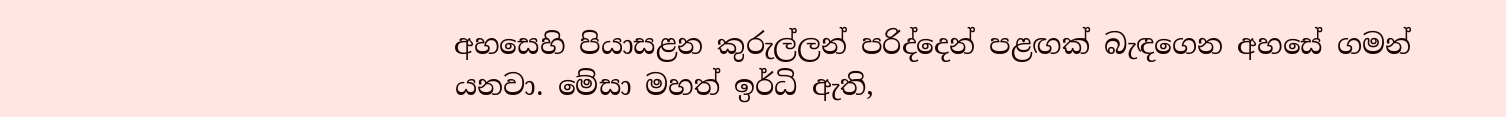අහසෙහි පියාසළන කුරුල්ලන් පරිද්දෙන් පළඟක් බැඳගෙන අහසේ ගමන් යනවා. මේසා මහත් ඉර්ධි ඇති,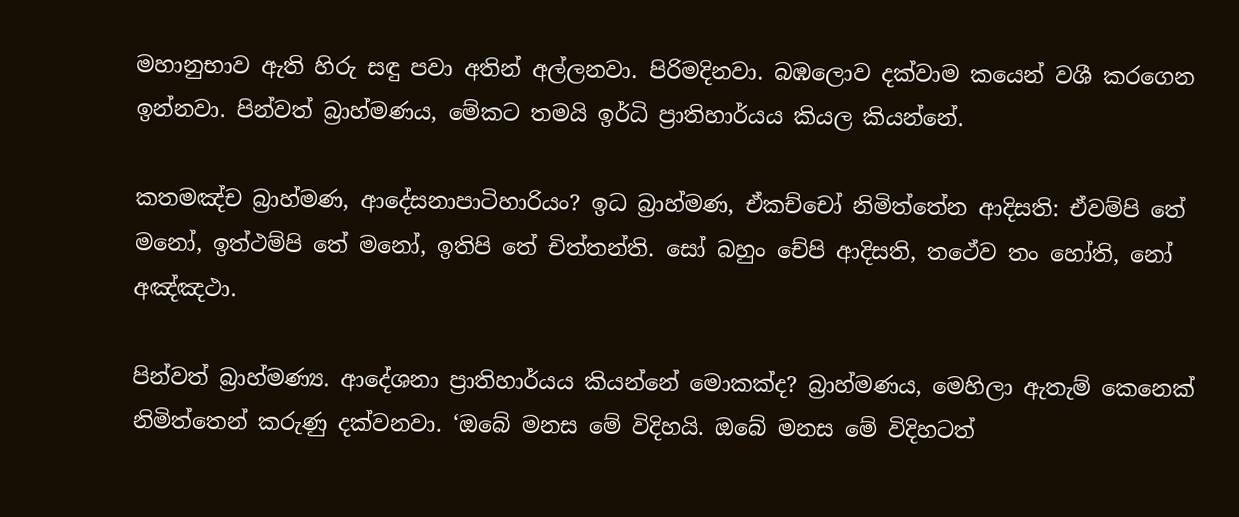මහානුභාව ඇති හිරු සඳු පවා අතින් අල්ලනවා. පිරිමදිනවා. බඹලොව දක්වාම කයෙන් වශී කරගෙන ඉන්නවා. පින්වත් බ්‍රාහ්මණය, මේකට තමයි ඉර්ධි ප්‍රාතිහාර්යය කියල කියන්නේ.

කතමඤ්ච බ්‍රාහ්මණ, ආදේසනාපාටිහාරියං? ඉධ බ්‍රාහ්මණ, ඒකච්චෝ නිමිත්තේන ආදිසති: ඒවම්පි තේ මනෝ, ඉත්ථම්පි තේ මනෝ, ඉතිපි තේ චිත්තන්ති. සෝ බහුං චේපි ආදිසති, තථේව තං හෝති, නෝ අඤ්ඤථා.

පින්වත් බ්‍රාහ්මණ්‍ය. ආදේශනා ප්‍රාතිහාර්යය කියන්නේ මොකක්ද? බ්‍රාහ්මණය, මෙහිලා ඇතැම් කෙනෙක් නිමිත්තෙන් කරුණු දක්වනවා. ‘ඔබේ මනස මේ විදිහයි. ඔබේ මනස මේ විදිහටත්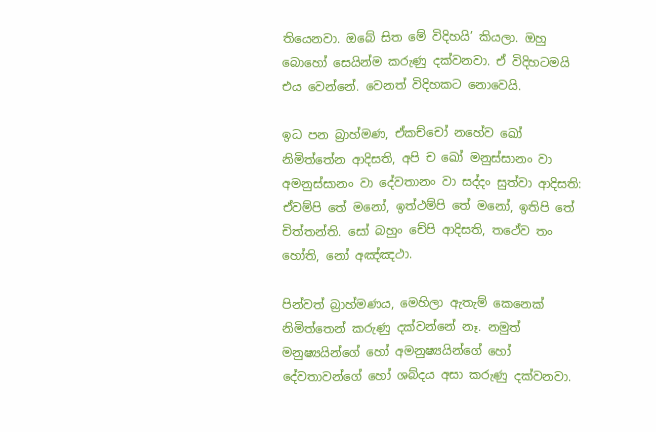තියෙනවා. ඔබේ සිත මේ විදිහයි’ කියලා. ඔහු බොහෝ සෙයින්ම කරුණු දක්වනවා. ඒ විදිහටමයි එය වෙන්නේ. වෙනත් විදිහකට නොවෙයි.

ඉධ පන බ්‍රාහ්මණ, ඒකච්චෝ නහේව ඛෝ නිමිත්තේන ආදිසති, අපි ච ඛෝ මනුස්සානං වා අමනුස්සානං වා දේවතානං වා සද්දං සුත්වා ආදිසති: ඒවම්පි තේ මනෝ, ඉත්ථම්පි තේ මනෝ, ඉතිපි තේ චිත්තන්ති. සෝ බහුං චේපි ආදිසති, තථේව තං හෝති, නෝ අඤ්ඤථා.

පින්වත් බ්‍රාහ්මණය, මෙහිලා ඇතැම් කෙනෙක් නිමිත්තෙන් කරුණු දක්වන්නේ නෑ. නමුත් මනුෂ්‍යයින්ගේ හෝ අමනුෂ්‍යයින්ගේ හෝ දේවතාවන්ගේ හෝ ශබ්දය අසා කරුණු දක්වනවා.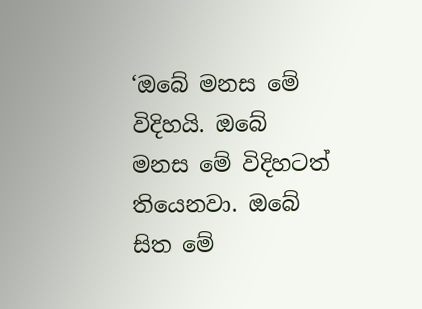‘ඔබේ මනස මේ විදිහයි. ඔබේ මනස මේ විදිහටත් තියෙනවා. ඔබේ සිත මේ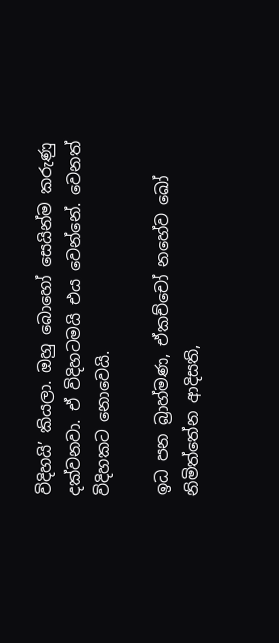විදිහයි’ කියලා. ඔහු බොහෝ සෙයින්ම කරුණු දක්වනවා. ඒ විදිහටමයි එය වෙන්නේ. වෙනත් විදිහකට නොවෙයි.

ඉධ පන බ්‍රාහ්මණ, ඒකච්චෝ නහේව ඛෝ නිමිත්තේන ආදිසති,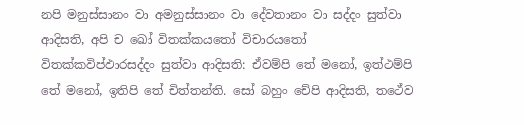නපි මනුස්සානං වා අමනුස්සානං වා දේවතානං වා සද්දං සුත්වා ආදිසති, අපි ච ඛෝ විතක්කයතෝ විචාරයතෝ විතක්කවිප්ඵාරසද්දං සුත්වා ආදිසති: ඒවම්පි තේ මනෝ, ඉත්ථම්පි තේ මනෝ, ඉතිපි තේ චිත්තන්ති. සෝ බහුං චේපි ආදිසති, තථේව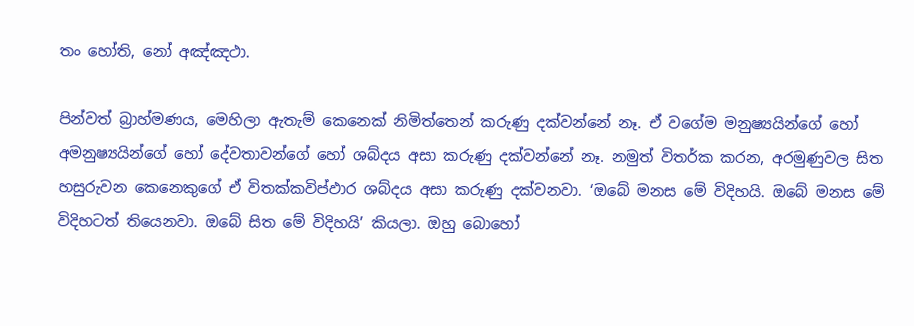තං හෝති, නෝ අඤ්ඤථා.

පින්වත් බ්‍රාහ්මණය, මෙහිලා ඇතැම් කෙනෙක් නිමිත්තෙන් කරුණු දක්වන්නේ නෑ. ඒ වගේම මනුෂ්‍යයින්ගේ හෝ අමනුෂ්‍යයින්ගේ හෝ දේවතාවන්ගේ හෝ ශබ්දය අසා කරුණු දක්වන්නේ නෑ. නමුත් විතර්ක කරන, අරමුණුවල සිත හසුරුවන කෙනෙකුගේ ඒ විතක්කවිප්ඵාර ශබ්දය අසා කරුණු දක්වනවා. ‘ඔබේ මනස මේ විදිහයි. ඔබේ මනස මේ විදිහටත් තියෙනවා. ඔබේ සිත මේ විදිහයි’ කියලා. ඔහු බොහෝ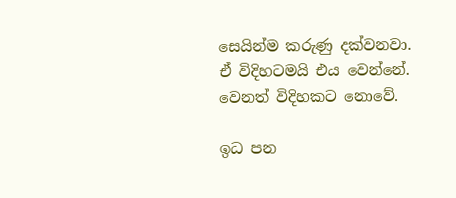සෙයින්ම කරුණු දක්වනවා. ඒ විදිහටමයි එය වෙන්නේ. වෙනත් විදිහකට නොවේ.

ඉධ පන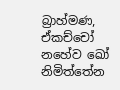බ්‍රාහ්මණ, ඒකච්චෝ නහේව ඛෝ නිමිත්තේන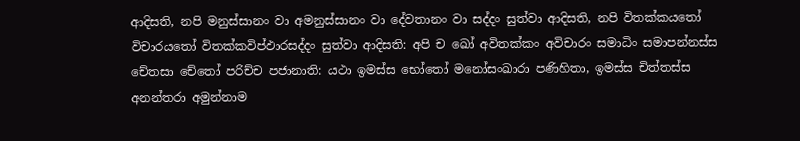ආදිසති, නපි මනුස්සානං වා අමනුස්සානං වා දේවතානං වා සද්දං සුත්වා ආදිසති, නපි විතක්කයතෝ විචාරයතෝ විතක්කවිප්ඵාරසද්දං සුත්වා ආදිසති: අපි ච ඛෝ අවිතක්කං අවිචාරං සමාධිං සමාපන්නස්ස චේතසා චේතෝ පරිච්ච පජානාති: යථා ඉමස්ස භෝතෝ මනෝසංඛාරා පණිහිතා, ඉමස්ස චිත්තස්ස අනන්තරා අමුන්නාම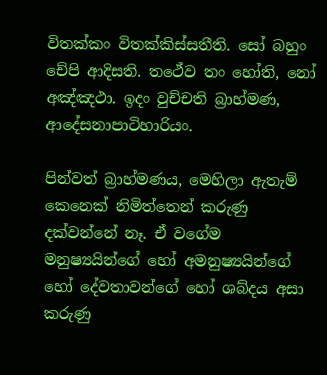විතක්කං විතක්කිස්සතීති. සෝ බහුං චේපි ආදිසති. තථේව තං හෝති, නෝ අඤ්ඤථා. ඉදං වුච්චති බ්‍රාහ්මණ, ආදේසනාපාටිහාරියං.

පින්වත් බ්‍රාහ්මණය, මෙහිලා ඇතැම් කෙනෙක් නිමිත්තෙන් කරුණු දක්වන්නේ නෑ. ඒ වගේම මනුෂ්‍යයින්ගේ හෝ අමනුෂ්‍යයින්ගේ හෝ දේවතාවන්ගේ හෝ ශබ්දය අසා කරුණු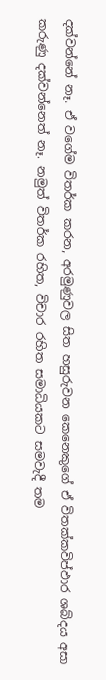දක්වන්නේ නෑ. ඒ වගේම විතර්ක කරන, අරමුණුවල සිත හසුරුවන කෙනෙකුගේ ඒ විතක්කවිප්ඵාර ශබ්දය අසා කරුණු දක්වන්නෙත් නෑ. නමුත් විතර්ක රහිත, විචාර රහිත සමාධියකට සමවැදී තම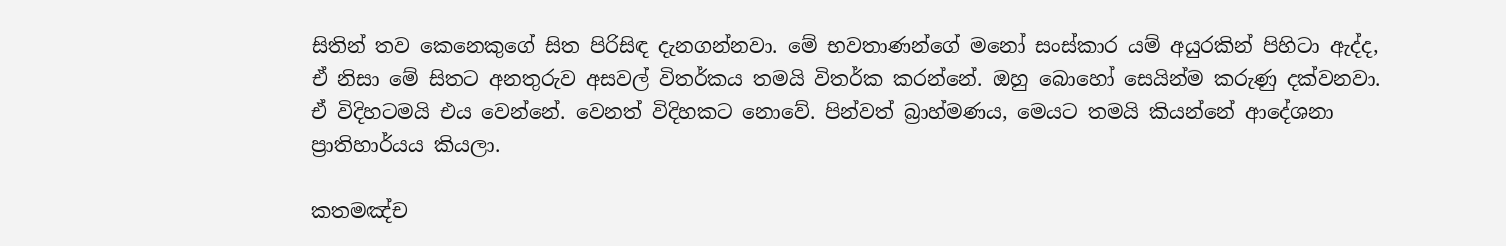සිතින් තව කෙනෙකුගේ සිත පිරිසිඳ දැනගන්නවා. මේ භවතාණන්ගේ මනෝ සංස්කාර යම් අයුරකින් පිහිටා ඇද්ද, ඒ නිසා මේ සිතට අනතුරුව අසවල් විතර්කය තමයි විතර්ක කරන්නේ. ඔහු බොහෝ සෙයින්ම කරුණු දක්වනවා. ඒ විදිහටමයි එය වෙන්නේ. වෙනත් විදිහකට නොවේ. පින්වත් බ්‍රාහ්මණය, මෙයට තමයි කියන්නේ ආදේශනා ප්‍රාතිහාර්යය කියලා.

කතමඤ්ච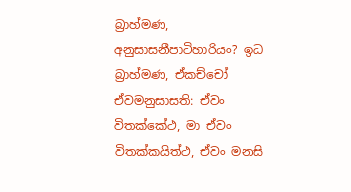බ්‍රාහ්මණ, අනුසාසනීපාටිහාරියං? ඉධ බ්‍රාහ්මණ, ඒකච්චෝ ඒවමනුසාසති: ඒවං විතක්කේථ, මා ඒවං විතක්කයිත්ථ, ඒවං මනසි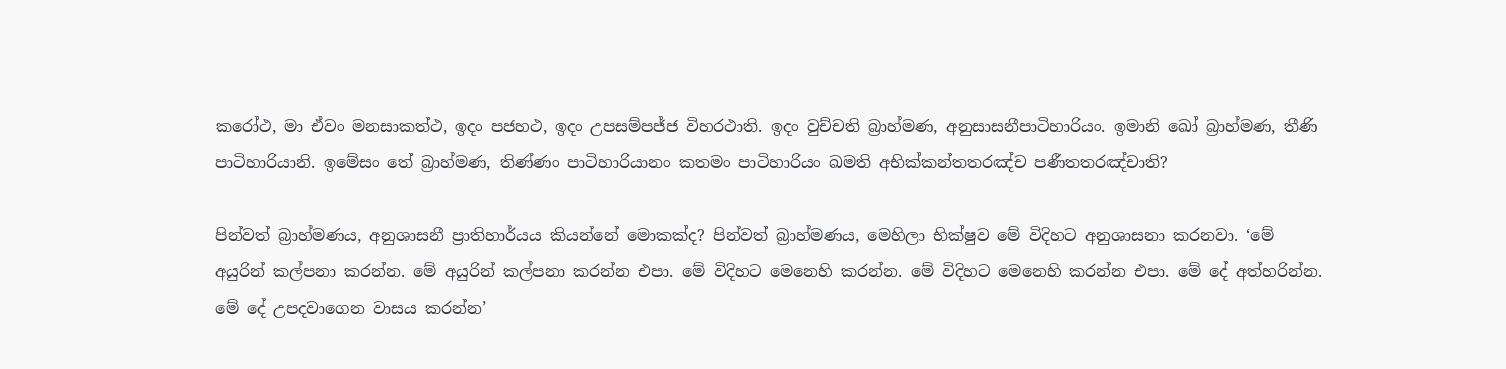කරෝථ, මා ඒවං මනසාකත්ථ, ඉදං පජහථ, ඉදං උපසම්පජ්ජ විහරථාති. ඉදං වුච්චති බ්‍රාහ්මණ, අනුසාසනීපාටිහාරියං. ඉමානි ඛෝ බ්‍රාහ්මණ, තීණි පාටිහාරියානි. ඉමේසං තේ බ්‍රාහ්මණ, තිණ්ණං පාටිහාරියානං කතමං පාටිහාරියං ඛමති අභික්කන්තතරඤ්ච පණීතතරඤ්චාති?

පින්වත් බ්‍රාහ්මණය, අනුශාසනී ප්‍රාතිහාර්යය කියන්නේ මොකක්ද? පින්වත් බ්‍රාහ්මණය, මෙහිලා භික්ෂුව මේ විදිහට අනුශාසනා කරනවා. ‘මේ අයුරින් කල්පනා කරන්න. මේ අයුරින් කල්පනා කරන්න එපා. මේ විදිහට මෙනෙහි කරන්න. මේ විදිහට මෙනෙහි කරන්න එපා. මේ දේ අත්හරින්න. මේ දේ උපදවාගෙන වාසය කරන්න’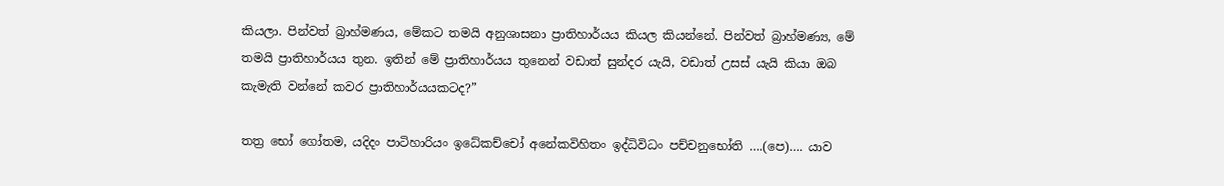කියලා. පින්වත් බ්‍රාහ්මණය, මේකට තමයි අනුශාසනා ප්‍රාතිහාර්යය කියල කියන්නේ. පින්වත් බ්‍රාහ්මණ්‍ය, මේ තමයි ප්‍රාතිහාර්යය තුන. ඉතින් මේ ප්‍රාතිහාර්යය තුනෙන් වඩාත් සුන්දර යැයි, වඩාත් උසස් යැයි කියා ඔබ කැමැති වන්නේ කවර ප්‍රාතිහාර්යයකටද?”

තත්‍ර භෝ ගෝතම, යදිදං පාටිහාරියං ඉධේකච්චෝ අනේකවිහිතං ඉද්ධිවිධං පච්චනුභෝති ….(පෙ)…. යාව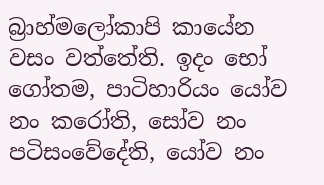බ්‍රාහ්මලෝකාපි කායේන වසං වත්තේති. ඉදං භෝ ගෝතම, පාටිහාරියං යෝව නං කරෝති, සෝව නං පටිසංවේදේති, යෝව නං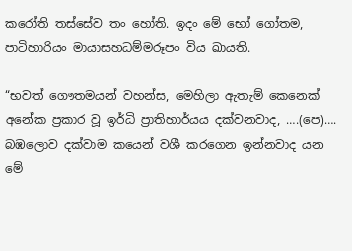කරෝති තස්සේව තං හෝති. ඉදං මේ භෝ ගෝතම, පාටිහාරියං මායාසහධම්මරූපං විය ඛායති.

“භවත් ගෞතමයන් වහන්ස, මෙහිලා ඇතැම් කෙනෙක් අනේක ප්‍රකාර වූ ඉර්ධි ප්‍රාතිහාර්යය දක්වනවාද, ….(පෙ)…. බඹලොව දක්වාම කයෙන් වශී කරගෙන ඉන්නවාද යන මේ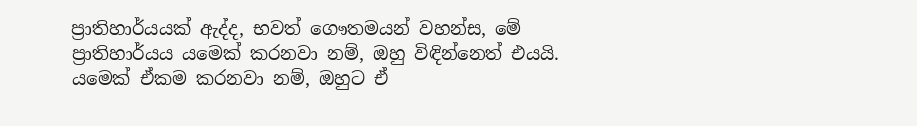ප්‍රාතිහාර්යයක් ඇද්ද, භවත් ගෞතමයන් වහන්ස, මේ ප්‍රාතිහාර්යය යමෙක් කරනවා නම්, ඔහු විඳින්නෙත් එයයි. යමෙක් ඒකම කරනවා නම්, ඔහුට ඒ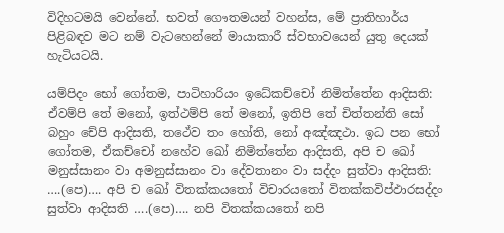විදිහටමයි වෙන්නේ. භවත් ගෞතමයන් වහන්ස, මේ ප්‍රාතිහාර්ය පිළිබඳව මට නම් වැටහෙන්නේ මායාකාරී ස්වභාවයෙන් යුතු දෙයක් හැටියටයි.

යම්පිදං භෝ ගෝතම, පාටිහාරියං ඉධේකච්චෝ නිමිත්තේන ආදිසති: ඒවම්පි තේ මනෝ, ඉත්ථම්පි තේ මනෝ, ඉතිපි තේ චිත්තන්ති සෝ බහුං චේපි ආදිසති, තථේව තං හෝති, නෝ අඤ්ඤථා. ඉධ පන භෝ ගෝතම, ඒකච්චෝ නහේව ඛෝ නිමිත්තේන ආදිසති, අපි ච ඛෝ මනුස්සානං වා අමනුස්සානං වා දේවතානං වා සද්දං සුත්වා ආදිසති: ….(පෙ)…. අපි ච ඛෝ විතක්කයතෝ විචාරයතෝ විතක්කවිප්ඵාරසද්දං සුත්වා ආදිසති ….(පෙ)…. නපි විතක්කයතෝ නපි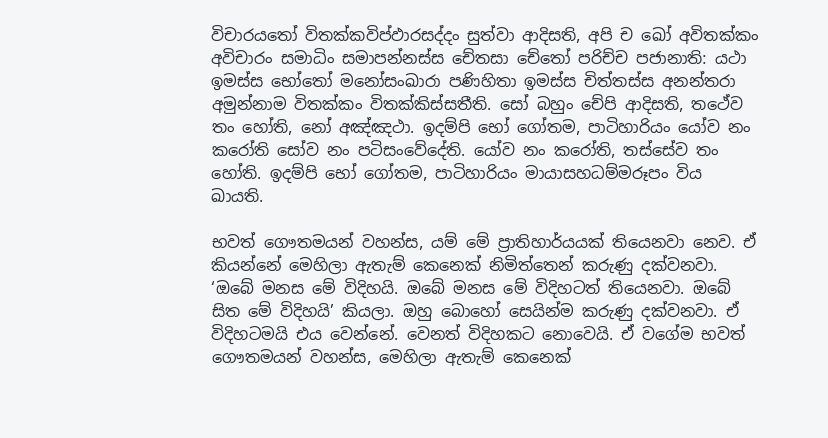විචාරයතෝ විතක්කවිප්ඵාරසද්දං සුත්වා ආදිසති, අපි ච ඛෝ අවිතක්කං අවිචාරං සමාධිං සමාපන්නස්ස චේතසා චේතෝ පරිච්ච පජානාති: යථා ඉමස්ස භෝතෝ මනෝසංඛාරා පණිහිතා ඉමස්ස චිත්තස්ස අනන්තරා අමුන්නාම විතක්කං විතක්කිස්සතීති. සෝ බහුං චේපි ආදිසති, තථේව තං හෝති, නෝ අඤ්ඤථා. ඉදම්පි භෝ ගෝතම, පාටිහාරියං යෝව නං කරෝති සෝව නං පටිසංවේදේති. යෝව නං කරෝති, තස්සේව තං හෝති. ඉදම්පි භෝ ගෝතම, පාටිහාරියං මායාසහධම්මරූපං විය ඛායති.

භවත් ගෞතමයන් වහන්ස, යම් මේ ප්‍රාතිහාර්යයක් තියෙනවා නෙව. ඒ කියන්නේ මෙහිලා ඇතැම් කෙනෙක් නිමිත්තෙන් කරුණු දක්වනවා. ‘ඔබේ මනස මේ විදිහයි. ඔබේ මනස මේ විදිහටත් තියෙනවා. ඔබේ සිත මේ විදිහයි’ කියලා. ඔහු බොහෝ සෙයින්ම කරුණු දක්වනවා. ඒ විදිහටමයි එය වෙන්නේ. වෙනත් විදිහකට නොවෙයි. ඒ වගේම භවත් ගෞතමයන් වහන්ස, මෙහිලා ඇතැම් කෙනෙක්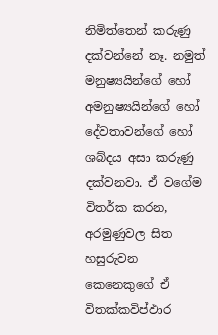නිමිත්තෙන් කරුණු දක්වන්නේ නෑ. නමුත් මනුෂ්‍යයින්ගේ හෝ අමනුෂ්‍යයින්ගේ හෝ දේවතාවන්ගේ හෝ ශබ්දය අසා කරුණු දක්වනවා. ඒ වගේම විතර්ක කරන, අරමුණුවල සිත හසුරුවන කෙනෙකුගේ ඒ විතක්කවිප්ඵාර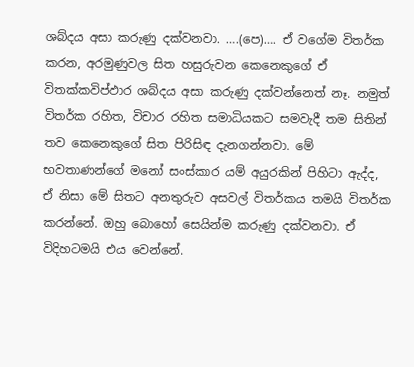ශබ්දය අසා කරුණු දක්වනවා. ….(පෙ)…. ඒ වගේම විතර්ක කරන, අරමුණුවල සිත හසුරුවන කෙනෙකුගේ ඒ විතක්කවිප්ඵාර ශබ්දය අසා කරුණු දක්වන්නෙත් නෑ. නමුත් විතර්ක රහිත, විචාර රහිත සමාධියකට සමවැදී තම සිතින් තව කෙනෙකුගේ සිත පිරිසිඳ දැනගන්නවා. මේ භවතාණන්ගේ මනෝ සංස්කාර යම් අයුරකින් පිහිටා ඇද්ද, ඒ නිසා මේ සිතට අනතුරුව අසවල් විතර්කය තමයි විතර්ක කරන්නේ. ඔහු බොහෝ සෙයින්ම කරුණු දක්වනවා. ඒ විදිහටමයි එය වෙන්නේ.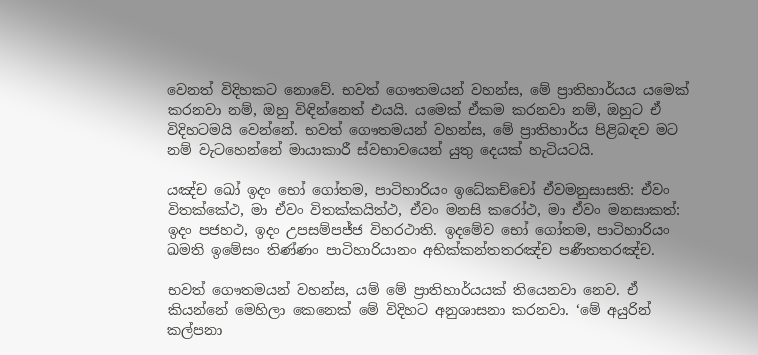වෙනත් විදිහකට නොවේ. භවත් ගෞතමයන් වහන්ස, මේ ප්‍රාතිහාර්යය යමෙක් කරනවා නම්, ඔහු විඳින්නෙත් එයයි. යමෙක් ඒකම කරනවා නම්, ඔහුට ඒ විදිහටමයි වෙන්නේ. භවත් ගෞතමයන් වහන්ස, මේ ප්‍රාතිහාර්ය පිළිබඳව මට නම් වැටහෙන්නේ මායාකාරී ස්වභාවයෙන් යුතු දෙයක් හැටියටයි.

යඤ්ච ඛෝ ඉදං භෝ ගෝතම, පාටිහාරියං ඉධේකච්චෝ ඒවමනුසාසති: ඒවං විතක්කේථ, මා ඒවං විතක්කයිත්ථ, ඒවං මනසි කරෝථ, මා ඒවං මනසාකත්: ඉදං පජහථ, ඉදං උපසම්පජ්ජ විහරථාති. ඉදමේව භෝ ගෝතම, පාටිහාරියං ඛමති ඉමේසං තිණ්ණං පාටිහාරියානං අභික්කන්තතරඤ්ච පණීතතරඤ්ච.

භවත් ගෞතමයන් වහන්ස, යම් මේ ප්‍රාතිහාර්යයක් තියෙනවා නෙව. ඒ කියන්නේ මෙහිලා කෙනෙක් මේ විදිහට අනුශාසනා කරනවා. ‘මේ අයුරින් කල්පනා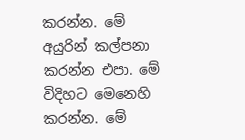කරන්න. මේ අයුරින් කල්පනා කරන්න එපා. මේ විදිහට මෙනෙහි කරන්න. මේ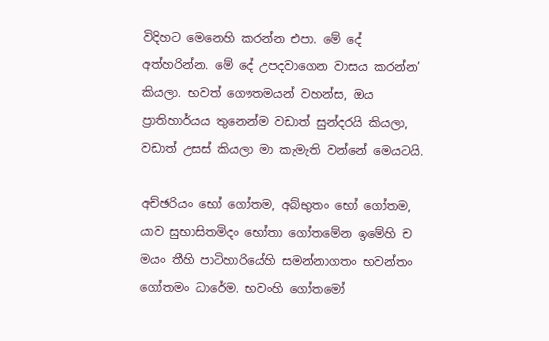විදිහට මෙනෙහි කරන්න එපා. මේ දේ අත්හරින්න. මේ දේ උපදවාගෙන වාසය කරන්න’ කියලා. භවත් ගෞතමයන් වහන්ස, ඔය ප්‍රාතිහාර්යය තුනෙන්ම වඩාත් සුන්දරයි කියලා, වඩාත් උසස් කියලා මා කැමැති වන්නේ මෙයටයි.

අච්ඡරියං භෝ ගෝතම, අබ්භුතං භෝ ගෝතම, යාව සුභාසිතමිදං භෝතා ගෝතමේන ඉමේහි ච මයං තීහි පාටිහාරියේහි සමන්නාගතං භවන්තං ගෝතමං ධාරේම. භවංහි ගෝතමෝ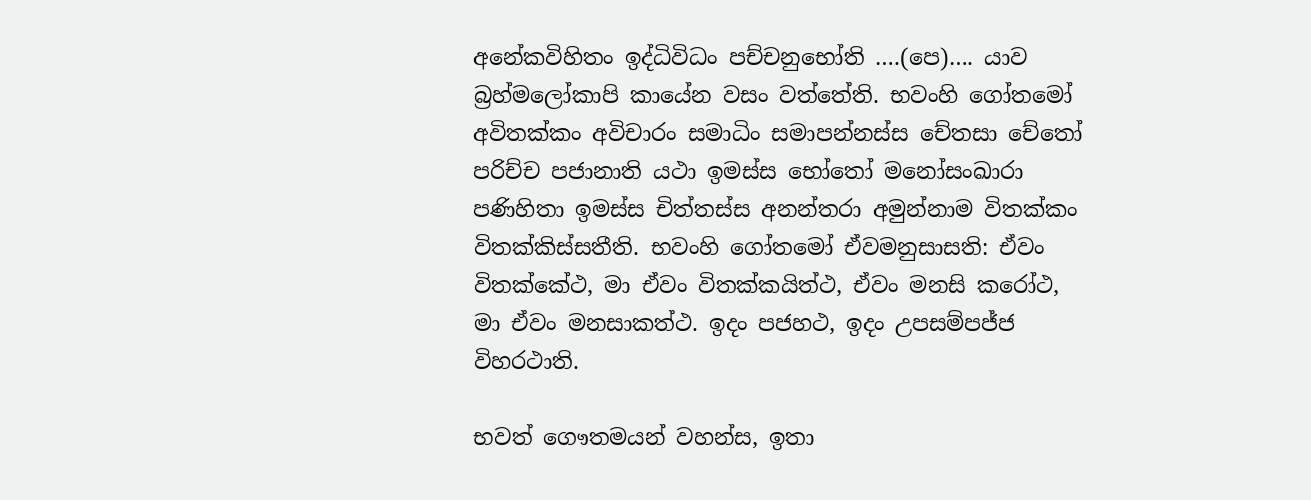අනේකවිහිතං ඉද්ධිවිධං පච්චනුභෝති ….(පෙ)…. යාව බ්‍රහ්මලෝකාපි කායේන වසං වත්තේති. භවංහි ගෝතමෝ අවිතක්කං අවිචාරං සමාධිං සමාපන්නස්ස චේතසා චේතෝ පරිච්ච පජානාති යථා ඉමස්ස භෝතෝ මනෝසංඛාරා පණිහිතා ඉමස්ස චිත්තස්ස අනන්තරා අමුන්නාම විතක්කං විතක්කිස්සතීති. භවංහි ගෝතමෝ ඒවමනුසාසති: ඒවං විතක්කේථ, මා ඒවං විතක්කයිත්ථ, ඒවං මනසි කරෝථ, මා ඒවං මනසාකත්ථ. ඉදං පජහථ, ඉදං උපසම්පජ්ජ විහරථාති.

භවත් ගෞතමයන් වහන්ස, ඉතා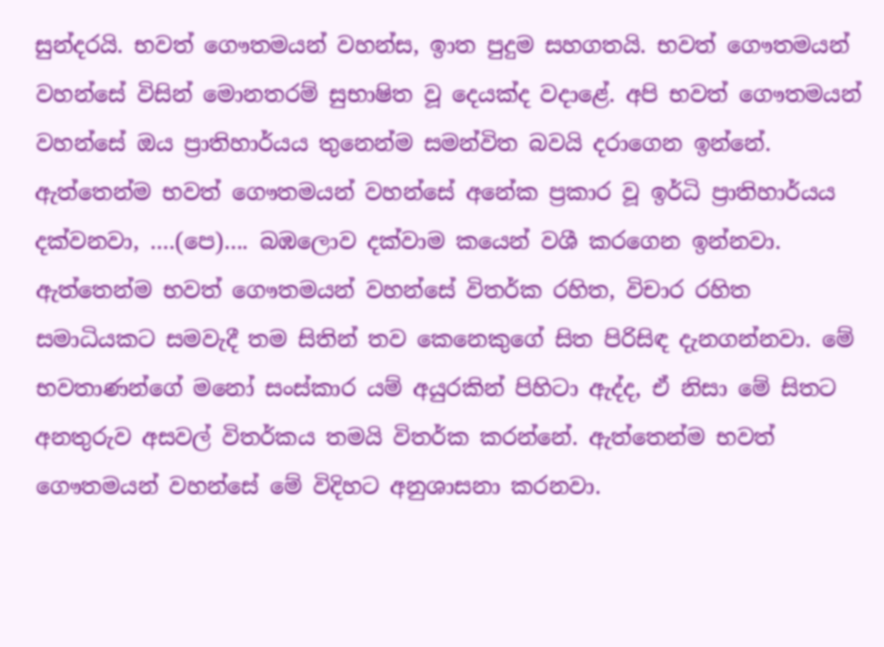සුන්දරයි. භවත් ගෞතමයන් වහන්ස, ඉාත පුදුම සහගතයි. භවත් ගෞතමයන් වහන්සේ විසින් මොනතරම් සුභාෂිත වූ දෙයක්ද වදාළේ. අපි භවත් ගෞතමයන් වහන්සේ ඔය ප්‍රාතිහාර්යය තුනෙන්ම සමන්විත බවයි දරාගෙන ඉන්නේ. ඇත්තෙන්ම භවත් ගෞතමයන් වහන්සේ අනේක ප්‍රකාර වූ ඉර්ධි ප්‍රාතිහාර්යය දක්වනවා, ….(පෙ)…. බඹලොව දක්වාම කයෙන් වශී කරගෙන ඉන්නවා. ඇත්තෙන්ම භවත් ගෞතමයන් වහන්සේ විතර්ක රහිත, විචාර රහිත සමාධියකට සමවැදී තම සිතින් තව කෙනෙකුගේ සිත පිරිසිඳ දැනගන්නවා. මේ භවතාණන්ගේ මනෝ සංස්කාර යම් අයුරකින් පිහිටා ඇද්ද, ඒ නිසා මේ සිතට අනතුරුව අසවල් විතර්කය තමයි විතර්ක කරන්නේ. ඇත්තෙන්ම භවත් ගෞතමයන් වහන්සේ මේ විදිහට අනුශාසනා කරනවා.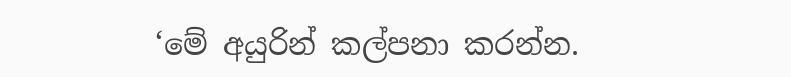‘මේ අයුරින් කල්පනා කරන්න.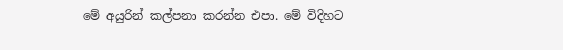මේ අයුරින් කල්පනා කරන්න එපා. මේ විදිහට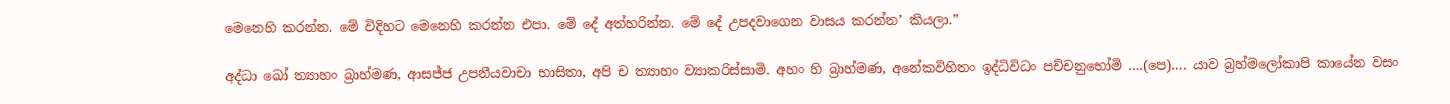මෙනෙහි කරන්න. මේ විදිහට මෙනෙහි කරන්න එපා. මේ දේ අත්හරින්න. මේ දේ උපදවාගෙන වාසය කරන්න’ කියලා.”

අද්ධා ඛෝ ත්‍යාහං බ්‍රාහ්මණ, ආසජ්ජ උපනීයවාචා භාසිතා, අපි ච ත්‍යාහං ව්‍යාකරිස්සාමි. අහං හි බ්‍රාහ්මණ, අනේකවිහිතං ඉද්ධිවිධං පච්චනුභෝමි ….(පෙ)…. යාව බ්‍රහ්මලෝකාපි කායේන වසං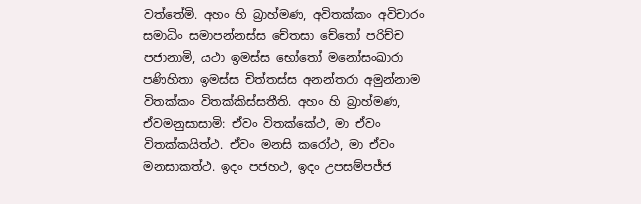වත්තේමි. අහං හි බ්‍රාහ්මණ, අවිතක්කං අවිචාරං සමාධිං සමාපන්නස්ස චේතසා චේතෝ පරිච්ච පජානාමි, යථා ඉමස්ස භෝතෝ මනෝසංඛාරා පණිහිතා ඉමස්ස චිත්තස්ස අනන්තරා අමුන්නාම විතක්කං විතක්කිස්සතීති. අහං හි බ්‍රාහ්මණ, ඒවමනුසාසාමි: ඒවං විතක්කේථ, මා ඒවං විතක්කයිත්ථ. ඒවං මනසි කරෝථ, මා ඒවං මනසාකත්ථ. ඉදං පජහථ, ඉදං උපසම්පජ්ජ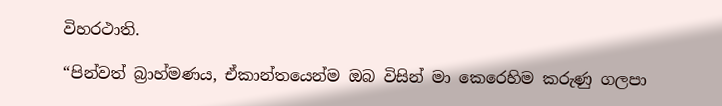විහරථාති.

“පින්වත් බ්‍රාහ්මණය, ඒකාන්තයෙන්ම ඔබ විසින් මා කෙරෙහිම කරුණු ගලපා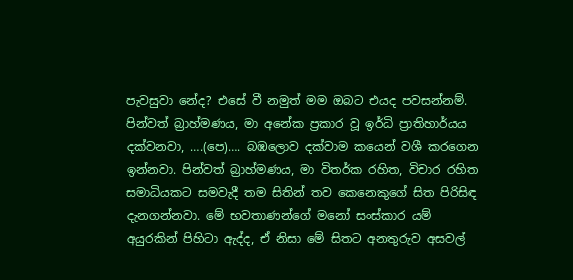පැවසුවා නේද? එසේ වී නමුත් මම ඔබට එයද පවසන්නම්. පින්වත් බ්‍රාහ්මණය, මා අනේක ප්‍රකාර වූ ඉර්ධි ප්‍රාතිහාර්යය දක්වනවා, ….(පෙ)…. බඹලොව දක්වාම කයෙන් වශී කරගෙන ඉන්නවා. පින්වත් බ්‍රාහ්මණය, මා විතර්ක රහිත, විචාර රහිත සමාධියකට සමවැදී තම සිතින් තව කෙනෙකුගේ සිත පිරිසිඳ දැනගන්නවා. මේ භවතාණන්ගේ මනෝ සංස්කාර යම් අයුරකින් පිහිටා ඇද්ද, ඒ නිසා මේ සිතට අනතුරුව අසවල්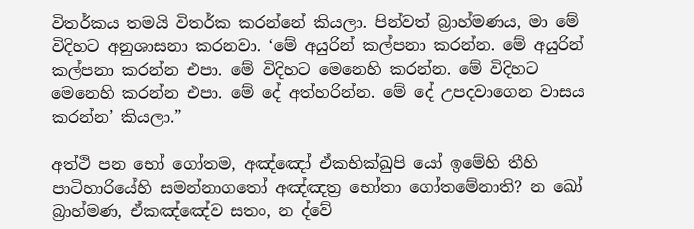විතර්කය තමයි විතර්ක කරන්නේ කියලා. පින්වත් බ්‍රාහ්මණය, මා මේ විදිහට අනුශාසනා කරනවා. ‘මේ අයුරින් කල්පනා කරන්න. මේ අයුරින් කල්පනා කරන්න එපා. මේ විදිහට මෙනෙහි කරන්න. මේ විදිහට මෙනෙහි කරන්න එපා. මේ දේ අත්හරින්න. මේ දේ උපදවාගෙන වාසය කරන්න’ කියලා.”

අත්ථි පන භෝ ගෝතම, අඤ්ඤෝ ඒකභික්ඛුපි යෝ ඉමේහි තීහි පාටිහාරියේහි සමන්නාගතෝ අඤ්ඤත්‍ර භෝතා ගෝතමේනාති? න ඛෝ බ්‍රාහ්මණ, ඒකඤ්ඤේව සතං, න ද්වේ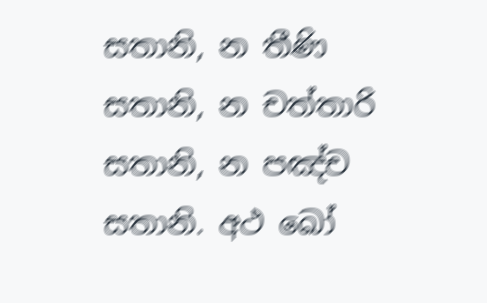සතානි, න තීණි සතානි, න චත්තාරි සතානි, න පඤ්ච සතානි. අථ ඛෝ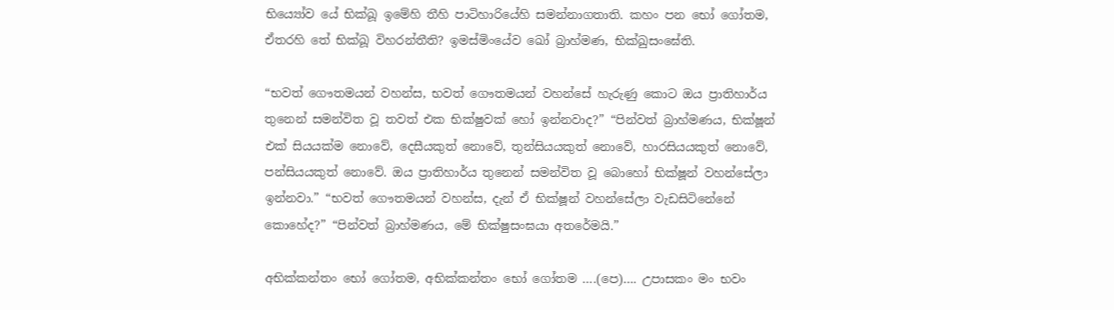භිය්‍යෝව යේ භික්ඛූ ඉමේහි තීහි පාටිහාරියේහි සමන්නාගතාති. කහං පන භෝ ගෝතම, ඒතරහි තේ භික්ඛූ විහරන්තීති? ඉමස්මිංයේව ඛෝ බ්‍රාහ්මණ, භික්ඛුසංඝේති.

“භවත් ගෞතමයන් වහන්ස, භවත් ගෞතමයන් වහන්සේ හැරුණු කොට ඔය ප්‍රාතිහාර්ය තුනෙන් සමන්විත වූ තවත් එක භික්ෂුවක් හෝ ඉන්නවාද?” “පින්වත් බ්‍රාහ්මණය, භික්ෂූන් එක් සියයක්ම නොවේ, දෙසීයකුත් නොවේ, තුන්සියයකුත් නොවේ, හාරසියයකුත් නොවේ, පන්සියයකුත් නොවේ. ඔය ප්‍රාතිහාර්ය තුනෙන් සමන්විත වූ බොහෝ භික්ෂූන් වහන්සේලා ඉන්නවා.” “භවත් ගෞතමයන් වහන්ස, දැන් ඒ භික්ෂූන් වහන්සේලා වැඩසිටිනේනේ කොහේද?” “පින්වත් බ්‍රාහ්මණය, මේ භික්ෂුසංඝයා අතරේමයි.”

අභික්කන්තං භෝ ගෝතම, අභික්කන්තං භෝ ගෝතම ….(පෙ)…. උපාසකං මං භවං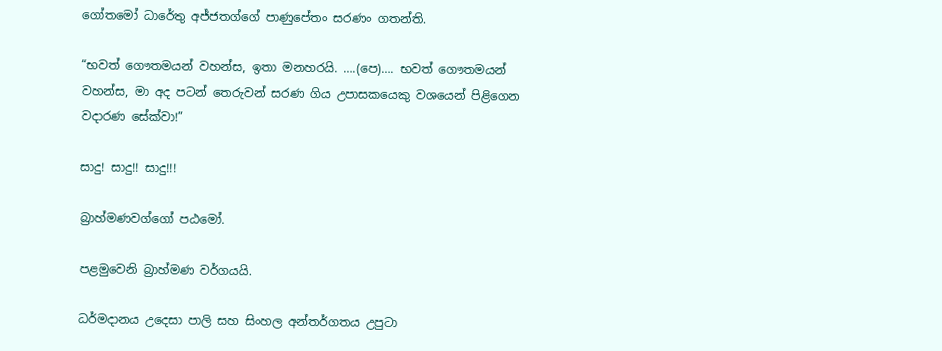ගෝතමෝ ධාරේතු අජ්ජතග්ගේ පාණුපේතං සරණං ගතන්ති.

“භවත් ගෞතමයන් වහන්ස, ඉතා මනහරයි. ….(පෙ)…. භවත් ගෞතමයන් වහන්ස, මා අද පටන් තෙරුවන් සරණ ගිය උපාසකයෙකු වශයෙන් පිළිගෙන වදාරණ සේක්වා!”

සාදු! සාදු!! සාදු!!!

බ්‍රාහ්මණවග්ගෝ පඨමෝ.

පළමුවෙනි බ්‍රාහ්මණ වර්ගයයි.

ධර්මදානය උදෙසා පාලි සහ සිංහල අන්තර්ගතය උපුටා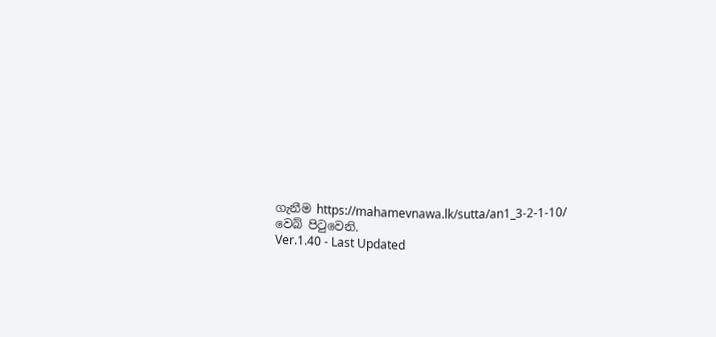ගැනීම https://mahamevnawa.lk/sutta/an1_3-2-1-10/ වෙබ් පිටුවෙනි.
Ver.1.40 - Last Updated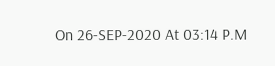On 26-SEP-2020 At 03:14 P.M